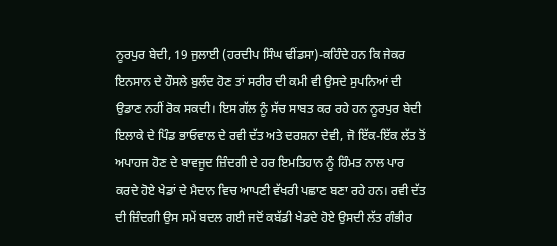ਨੂਰਪੁਰ ਬੇਦੀ, 19 ਜੁਲਾਈ (ਹਰਦੀਪ ਸਿੰਘ ਢੀਂਡਸਾ)-ਕਹਿੰਦੇ ਹਨ ਕਿ ਜੇਕਰ ਇਨਸਾਨ ਦੇ ਹੌਸਲੇ ਬੁਲੰਦ ਹੋਣ ਤਾਂ ਸਰੀਰ ਦੀ ਕਮੀ ਵੀ ਉਸਦੇ ਸੁਪਨਿਆਂ ਦੀ ਉਡਾਣ ਨਹੀਂ ਰੋਕ ਸਕਦੀ। ਇਸ ਗੱਲ ਨੂੰ ਸੱਚ ਸਾਬਤ ਕਰ ਰਹੇ ਹਨ ਨੂਰਪੁਰ ਬੇਦੀ ਇਲਾਕੇ ਦੇ ਪਿੰਡ ਭਾਓਵਾਲ ਦੇ ਰਵੀ ਦੱਤ ਅਤੇ ਦਰਸ਼ਨਾ ਦੇਵੀ, ਜੋ ਇੱਕ-ਇੱਕ ਲੱਤ ਤੋਂ ਅਪਾਹਜ ਹੋਣ ਦੇ ਬਾਵਜੂਦ ਜ਼ਿੰਦਗੀ ਦੇ ਹਰ ਇਮਤਿਹਾਨ ਨੂੰ ਹਿੰਮਤ ਨਾਲ ਪਾਰ ਕਰਦੇ ਹੋਏ ਖੇਡਾਂ ਦੇ ਮੈਦਾਨ ਵਿਚ ਆਪਣੀ ਵੱਖਰੀ ਪਛਾਣ ਬਣਾ ਰਹੇ ਹਨ। ਰਵੀ ਦੱਤ ਦੀ ਜ਼ਿੰਦਗੀ ਉਸ ਸਮੇਂ ਬਦਲ ਗਈ ਜਦੋਂ ਕਬੱਡੀ ਖੇਡਦੇ ਹੋਏ ਉਸਦੀ ਲੱਤ ਗੰਭੀਰ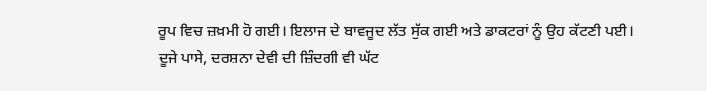ਰੂਪ ਵਿਚ ਜ਼ਖ਼ਮੀ ਹੋ ਗਈ। ਇਲਾਜ ਦੇ ਬਾਵਜੂਦ ਲੱਤ ਸੁੱਕ ਗਈ ਅਤੇ ਡਾਕਟਰਾਂ ਨੂੰ ਉਹ ਕੱਟਣੀ ਪਈ। ਦੂਜੇ ਪਾਸੇ, ਦਰਸ਼ਨਾ ਦੇਵੀ ਦੀ ਜ਼ਿੰਦਗੀ ਵੀ ਘੱਟ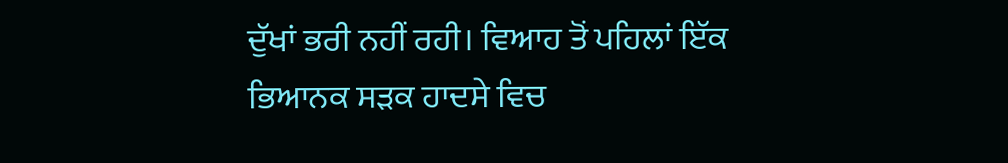ਦੁੱਖਾਂ ਭਰੀ ਨਹੀਂ ਰਹੀ। ਵਿਆਹ ਤੋਂ ਪਹਿਲਾਂ ਇੱਕ ਭਿਆਨਕ ਸੜਕ ਹਾਦਸੇ ਵਿਚ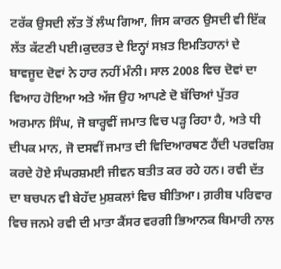ਟਰੱਕ ਉਸਦੀ ਲੱਤ ਤੋਂ ਲੰਘ ਗਿਆ, ਜਿਸ ਕਾਰਨ ਉਸਦੀ ਵੀ ਇੱਕ ਲੱਤ ਕੱਟਣੀ ਪਈ।ਕੁਦਰਤ ਦੇ ਇਨ੍ਹਾਂ ਸਖ਼ਤ ਇਮਤਿਹਾਨਾਂ ਦੇ ਬਾਵਜੂਦ ਦੋਵਾਂ ਨੇ ਹਾਰ ਨਹੀਂ ਮੰਨੀ। ਸਾਲ 2008 ਵਿਚ ਦੋਵਾਂ ਦਾ ਵਿਆਹ ਹੋਇਆ ਅਤੇ ਅੱਜ ਉਹ ਆਪਣੇ ਦੋ ਬੱਚਿਆਂ ਪੁੱਤਰ ਅਰਮਾਨ ਸਿੰਘ, ਜੋ ਬਾਰ੍ਹਵੀਂ ਜਮਾਤ ਵਿਚ ਪੜ੍ਹ ਰਿਹਾ ਹੈ, ਅਤੇ ਧੀ ਦੀਪਕ ਮਾਨ, ਜੋ ਦਸਵੀਂ ਜਮਾਤ ਦੀ ਵਿਦਿਆਰਥਣ ਹੈਂਦੀ ਪਰਵਰਿਸ਼ ਕਰਦੇ ਹੋਏ ਸੰਘਰਸ਼ਮਈ ਜੀਵਨ ਬਤੀਤ ਕਰ ਰਹੇ ਹਨ। ਰਵੀ ਦੱਤ ਦਾ ਬਚਪਨ ਵੀ ਬੇਹੱਦ ਮੁਸ਼ਕਲਾਂ ਵਿਚ ਬੀਤਿਆ। ਗ਼ਰੀਬ ਪਰਿਵਾਰ ਵਿਚ ਜਨਮੇ ਰਵੀ ਦੀ ਮਾਤਾ ਕੈਂਸਰ ਵਰਗੀ ਭਿਆਨਕ ਬਿਮਾਰੀ ਨਾਲ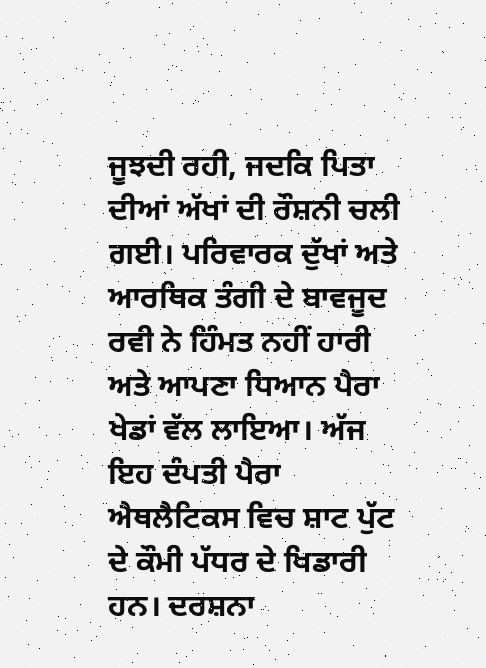ਜੂਝਦੀ ਰਹੀ, ਜਦਕਿ ਪਿਤਾ ਦੀਆਂ ਅੱਖਾਂ ਦੀ ਰੌਸ਼ਨੀ ਚਲੀ ਗਈ। ਪਰਿਵਾਰਕ ਦੁੱਖਾਂ ਅਤੇ ਆਰਥਿਕ ਤੰਗੀ ਦੇ ਬਾਵਜੂਦ ਰਵੀ ਨੇ ਹਿੰਮਤ ਨਹੀਂ ਹਾਰੀ ਅਤੇ ਆਪਣਾ ਧਿਆਨ ਪੈਰਾ ਖੇਡਾਂ ਵੱਲ ਲਾਇਆ। ਅੱਜ ਇਹ ਦੰਪਤੀ ਪੈਰਾ ਐਥਲੈਟਿਕਸ ਵਿਚ ਸ਼ਾਟ ਪੁੱਟ ਦੇ ਕੌਮੀ ਪੱਧਰ ਦੇ ਖਿਡਾਰੀ ਹਨ। ਦਰਸ਼ਨਾ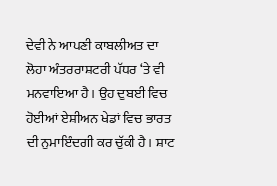ਦੇਵੀ ਨੇ ਆਪਣੀ ਕਾਬਲੀਅਤ ਦਾ ਲੋਹਾ ਅੰਤਰਰਾਸ਼ਟਰੀ ਪੱਧਰ ‘ਤੇ ਵੀ ਮਨਵਾਇਆ ਹੈ। ਉਹ ਦੁਬਈ ਵਿਚ ਹੋਈਆਂ ਏਸ਼ੀਅਨ ਖੇਡਾਂ ਵਿਚ ਭਾਰਤ ਦੀ ਨੁਮਾਇੰਦਗੀ ਕਰ ਚੁੱਕੀ ਹੈ। ਸ਼ਾਟ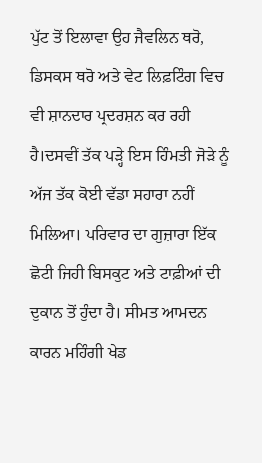ਪੁੱਟ ਤੋਂ ਇਲਾਵਾ ਉਹ ਜੈਵਲਿਨ ਥਰੋ, ਡਿਸਕਸ ਥਰੋ ਅਤੇ ਵੇਟ ਲਿਫ਼ਟਿੰਗ ਵਿਚ ਵੀ ਸ਼ਾਨਦਾਰ ਪ੍ਰਦਰਸ਼ਨ ਕਰ ਰਹੀ ਹੈ।ਦਸਵੀਂ ਤੱਕ ਪੜ੍ਹੇ ਇਸ ਹਿੰਮਤੀ ਜੋੜੇ ਨੂੰ ਅੱਜ ਤੱਕ ਕੋਈ ਵੱਡਾ ਸਹਾਰਾ ਨਹੀਂ ਮਿਲਿਆ। ਪਰਿਵਾਰ ਦਾ ਗੁਜ਼ਾਰਾ ਇੱਕ ਛੋਟੀ ਜਿਹੀ ਬਿਸਕੁਟ ਅਤੇ ਟਾਫ਼ੀਆਂ ਦੀ ਦੁਕਾਨ ਤੋਂ ਹੁੰਦਾ ਹੈ। ਸੀਮਤ ਆਮਦਨ ਕਾਰਨ ਮਹਿੰਗੀ ਖੇਡ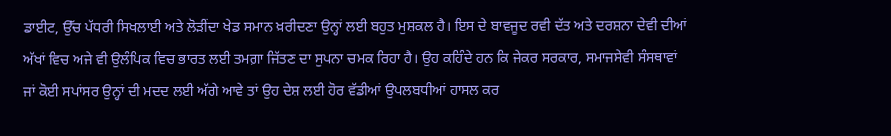ਡਾਈਟ, ਉੱਚ ਪੱਧਰੀ ਸਿਖਲਾਈ ਅਤੇ ਲੋੜੀਂਦਾ ਖੇਡ ਸਮਾਨ ਖ਼ਰੀਦਣਾ ਉਨ੍ਹਾਂ ਲਈ ਬਹੁਤ ਮੁਸ਼ਕਲ ਹੈ। ਇਸ ਦੇ ਬਾਵਜੂਦ ਰਵੀ ਦੱਤ ਅਤੇ ਦਰਸ਼ਨਾ ਦੇਵੀ ਦੀਆਂ ਅੱਖਾਂ ਵਿਚ ਅਜੇ ਵੀ ਉਲੰਪਿਕ ਵਿਚ ਭਾਰਤ ਲਈ ਤਮਗ਼ਾ ਜਿੱਤਣ ਦਾ ਸੁਪਨਾ ਚਮਕ ਰਿਹਾ ਹੈ। ਉਹ ਕਹਿੰਦੇ ਹਨ ਕਿ ਜੇਕਰ ਸਰਕਾਰ, ਸਮਾਜਸੇਵੀ ਸੰਸਥਾਵਾਂ ਜਾਂ ਕੋਈ ਸਪਾਂਸਰ ਉਨ੍ਹਾਂ ਦੀ ਮਦਦ ਲਈ ਅੱਗੇ ਆਵੇ ਤਾਂ ਉਹ ਦੇਸ਼ ਲਈ ਹੋਰ ਵੱਡੀਆਂ ਉਪਲਬਧੀਆਂ ਹਾਸਲ ਕਰ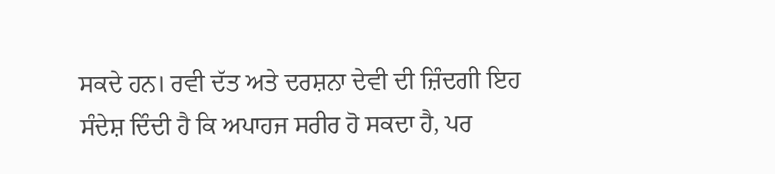ਸਕਦੇ ਹਨ। ਰਵੀ ਦੱਤ ਅਤੇ ਦਰਸ਼ਨਾ ਦੇਵੀ ਦੀ ਜ਼ਿੰਦਗੀ ਇਹ ਸੰਦੇਸ਼ ਦਿੰਦੀ ਹੈ ਕਿ ਅਪਾਹਜ ਸਰੀਰ ਹੋ ਸਕਦਾ ਹੈ, ਪਰ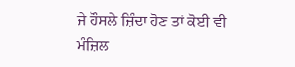ਜੇ ਹੌਸਲੇ ਜ਼ਿੰਦਾ ਹੋਣ ਤਾਂ ਕੋਈ ਵੀ ਮੰਜ਼ਿਲ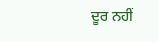ਦੂਰ ਨਹੀਂ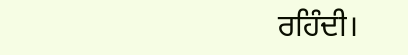ਰਹਿੰਦੀ।